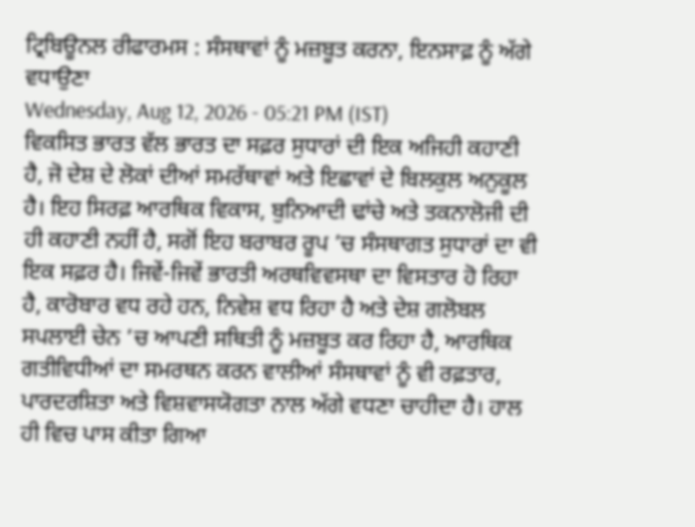ਟ੍ਰਿਬਿਊਨਲ ਰੀਫਾਰਮਸ : ਸੰਸਥਾਵਾਂ ਨੂੰ ਮਜ਼ਬੂਤ ਕਰਨਾ, ਇਨਸਾਫ਼ ਨੂੰ ਅੱਗੇ ਵਧਾਉਣਾ
Wednesday, Aug 12, 2026 - 05:21 PM (IST)
ਵਿਕਸਿਤ ਭਾਰਤ ਵੱਲ ਭਾਰਤ ਦਾ ਸਫ਼ਰ ਸੁਧਾਰਾਂ ਦੀ ਇਕ ਅਜਿਹੀ ਕਹਾਣੀ ਹੈ, ਜੋ ਦੇਸ਼ ਦੇ ਲੋਕਾਂ ਦੀਆਂ ਸਮਰੱਥਾਵਾਂ ਅਤੇ ਇਛਾਵਾਂ ਦੇ ਬਿਲਕੁਲ ਅਨੁਕੂਲ ਹੈ। ਇਹ ਸਿਰਫ਼ ਆਰਥਿਕ ਵਿਕਾਸ, ਬੁਨਿਆਦੀ ਢਾਂਚੇ ਅਤੇ ਤਕਨਾਲੋਜੀ ਦੀ ਹੀ ਕਹਾਣੀ ਨਹੀਂ ਹੈ, ਸਗੋਂ ਇਹ ਬਰਾਬਰ ਰੂਪ ’ਚ ਸੰਸਥਾਗਤ ਸੁਧਾਰਾਂ ਦਾ ਵੀ ਇਕ ਸਫ਼ਰ ਹੈ। ਜਿਵੇਂ-ਜਿਵੇਂ ਭਾਰਤੀ ਅਰਥਵਿਵਸਥਾ ਦਾ ਵਿਸਤਾਰ ਹੋ ਰਿਹਾ ਹੈ, ਕਾਰੋਬਾਰ ਵਧ ਰਹੇ ਹਨ, ਨਿਵੇਸ਼ ਵਧ ਰਿਹਾ ਹੈ ਅਤੇ ਦੇਸ਼ ਗਲੋਬਲ ਸਪਲਾਈ ਚੇਨ ’ਚ ਆਪਣੀ ਸਥਿਤੀ ਨੂੰ ਮਜ਼ਬੂਤ ਕਰ ਰਿਹਾ ਹੈ, ਆਰਥਿਕ ਗਤੀਵਿਧੀਆਂ ਦਾ ਸਮਰਥਨ ਕਰਨ ਵਾਲੀਆਂ ਸੰਸਥਾਵਾਂ ਨੂੰ ਵੀ ਰਫ਼ਤਾਰ, ਪਾਰਦਰਸ਼ਿਤਾ ਅਤੇ ਵਿਸ਼ਵਾਸਯੋਗਤਾ ਨਾਲ ਅੱਗੇ ਵਧਣਾ ਚਾਹੀਦਾ ਹੈ। ਹਾਲ ਹੀ ਵਿਚ ਪਾਸ ਕੀਤਾ ਗਿਆ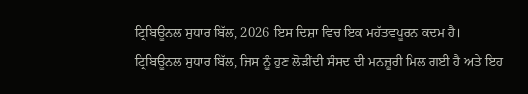ਟ੍ਰਿਬਿਊਨਲ ਸੁਧਾਰ ਬਿੱਲ, 2026 ਇਸ ਦਿਸ਼ਾ ਵਿਚ ਇਕ ਮਹੱਤਵਪੂਰਨ ਕਦਮ ਹੈ।
ਟ੍ਰਿਬਿਊਨਲ ਸੁਧਾਰ ਬਿੱਲ, ਜਿਸ ਨੂੰ ਹੁਣ ਲੋੜੀਂਦੀ ਸੰਸਦ ਦੀ ਮਨਜ਼ੂਰੀ ਮਿਲ ਗਈ ਹੈ ਅਤੇ ਇਹ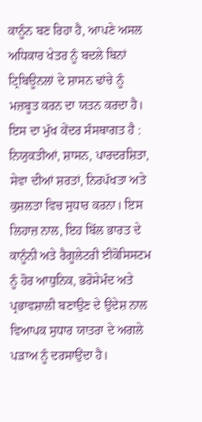ਕਾਨੂੰਨ ਬਣ ਰਿਹਾ ਹੈ, ਆਪਣੇ ਅਸਲ ਅਧਿਕਾਰ ਖੇਤਰ ਨੂੰ ਬਦਲੇ ਬਿਨਾਂ ਟ੍ਰਿਬਿਊਨਲਾਂ ਦੇ ਸ਼ਾਸਨ ਢਾਂਚੇ ਨੂੰ ਮਜ਼ਬੂਤ ਕਰਨ ਦਾ ਯਤਨ ਕਰਦਾ ਹੈ। ਇਸ ਦਾ ਮੁੱਖ ਕੇਂਦਰ ਸੰਸਥਾਗਤ ਹੈ : ਨਿਯੁਕਤੀਆਂ, ਸ਼ਾਸਨ, ਪਾਰਦਰਸ਼ਿਤਾ, ਸੇਵਾ ਦੀਆਂ ਸ਼ਰਤਾਂ, ਨਿਰਪੱਖਤਾ ਅਤੇ ਕੁਸ਼ਲਤਾ ਵਿਚ ਸੁਧਾਰ ਕਰਨਾ। ਇਸ ਲਿਹਾਜ਼ ਨਾਲ, ਇਹ ਬਿੱਲ ਭਾਰਤ ਦੇ ਕਾਨੂੰਨੀ ਅਤੇ ਰੈਗੂਲੇਟਰੀ ਈਕੋਸਿਸਟਮ ਨੂੰ ਹੋਰ ਆਧੁਨਿਕ, ਭਰੋਸੇਮੰਦ ਅਤੇ ਪ੍ਰਭਾਵਸ਼ਾਲੀ ਬਣਾਉਣ ਦੇ ਉਦੇਸ਼ ਨਾਲ ਵਿਆਪਕ ਸੁਧਾਰ ਯਾਤਰਾ ਦੇ ਅਗਲੇ ਪੜਾਅ ਨੂੰ ਦਰਸਾਉਂਦਾ ਹੈ।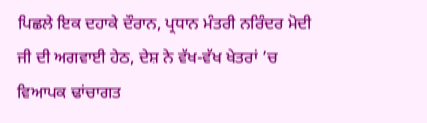ਪਿਛਲੇ ਇਕ ਦਹਾਕੇ ਦੌਰਾਨ, ਪ੍ਰਧਾਨ ਮੰਤਰੀ ਨਰਿੰਦਰ ਮੋਦੀ ਜੀ ਦੀ ਅਗਵਾਈ ਹੇਠ, ਦੇਸ਼ ਨੇ ਵੱਖ-ਵੱਖ ਖੇਤਰਾਂ ’ਚ ਵਿਆਪਕ ਢਾਂਚਾਗਤ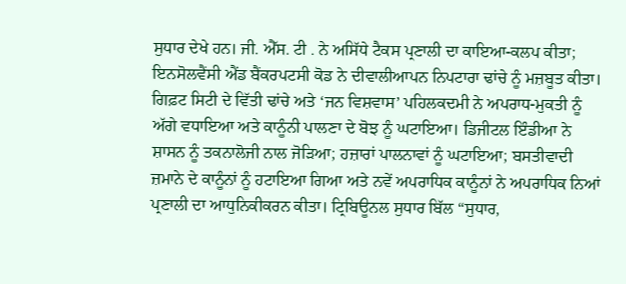ਸੁਧਾਰ ਦੇਖੇ ਹਨ। ਜੀ. ਐੱਸ. ਟੀ . ਨੇ ਅਸਿੱਧੇ ਟੈਕਸ ਪ੍ਰਣਾਲੀ ਦਾ ਕਾਇਆ-ਕਲਪ ਕੀਤਾ; ਇਨਸੋਲਵੈਂਸੀ ਐਂਡ ਬੈਂਕਰਪਟਸੀ ਕੋਡ ਨੇ ਦੀਵਾਲੀਆਪਨ ਨਿਪਟਾਰਾ ਢਾਂਚੇ ਨੂੰ ਮਜ਼ਬੂਤ ਕੀਤਾ। ਗਿਫ਼ਟ ਸਿਟੀ ਦੇ ਵਿੱਤੀ ਢਾਂਚੇ ਅਤੇ ‘ਜਨ ਵਿਸ਼ਵਾਸ’ ਪਹਿਲਕਦਮੀ ਨੇ ਅਪਰਾਧ-ਮੁਕਤੀ ਨੂੰ ਅੱਗੇ ਵਧਾਇਆ ਅਤੇ ਕਾਨੂੰਨੀ ਪਾਲਣਾ ਦੇ ਬੋਝ ਨੂੰ ਘਟਾਇਆ। ਡਿਜੀਟਲ ਇੰਡੀਆ ਨੇ ਸ਼ਾਸਨ ਨੂੰ ਤਕਨਾਲੋਜੀ ਨਾਲ ਜੋੜਿਆ; ਹਜ਼ਾਰਾਂ ਪਾਲਨਾਵਾਂ ਨੂੰ ਘਟਾਇਆ; ਬਸਤੀਵਾਦੀ ਜ਼ਮਾਨੇ ਦੇ ਕਾਨੂੰਨਾਂ ਨੂੰ ਹਟਾਇਆ ਗਿਆ ਅਤੇ ਨਵੇਂ ਅਪਰਾਧਿਕ ਕਾਨੂੰਨਾਂ ਨੇ ਅਪਰਾਧਿਕ ਨਿਆਂ ਪ੍ਰਣਾਲੀ ਦਾ ਆਧੁਨਿਕੀਕਰਨ ਕੀਤਾ। ਟ੍ਰਿਬਿਊਨਲ ਸੁਧਾਰ ਬਿੱਲ “ਸੁਧਾਰ,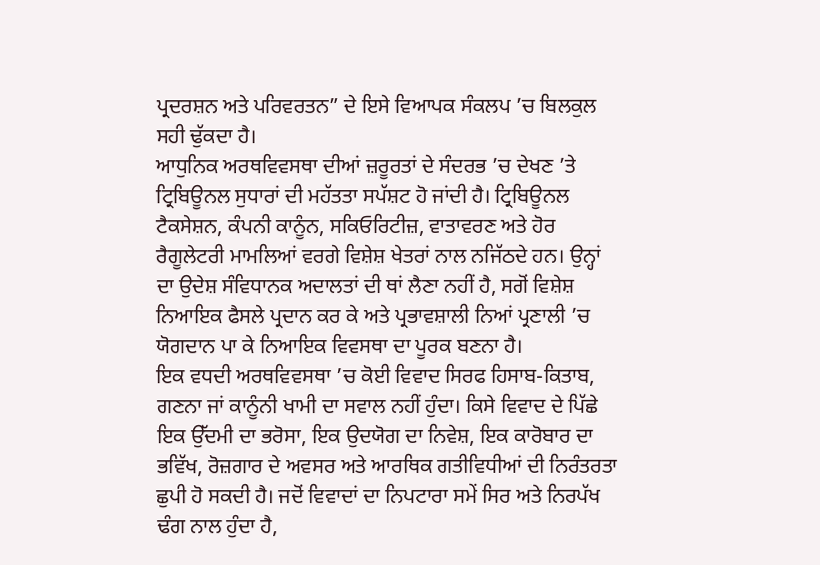ਪ੍ਰਦਰਸ਼ਨ ਅਤੇ ਪਰਿਵਰਤਨ” ਦੇ ਇਸੇ ਵਿਆਪਕ ਸੰਕਲਪ ’ਚ ਬਿਲਕੁਲ ਸਹੀ ਢੁੱਕਦਾ ਹੈ।
ਆਧੁਨਿਕ ਅਰਥਵਿਵਸਥਾ ਦੀਆਂ ਜ਼ਰੂਰਤਾਂ ਦੇ ਸੰਦਰਭ ’ਚ ਦੇਖਣ ’ਤੇ ਟ੍ਰਿਬਿਊਨਲ ਸੁਧਾਰਾਂ ਦੀ ਮਹੱਤਤਾ ਸਪੱਸ਼ਟ ਹੋ ਜਾਂਦੀ ਹੈ। ਟ੍ਰਿਬਿਊਨਲ ਟੈਕਸੇਸ਼ਨ, ਕੰਪਨੀ ਕਾਨੂੰਨ, ਸਕਿਓਰਿਟੀਜ਼, ਵਾਤਾਵਰਣ ਅਤੇ ਹੋਰ ਰੈਗੂਲੇਟਰੀ ਮਾਮਲਿਆਂ ਵਰਗੇ ਵਿਸ਼ੇਸ਼ ਖੇਤਰਾਂ ਨਾਲ ਨਜਿੱਠਦੇ ਹਨ। ਉਨ੍ਹਾਂ ਦਾ ਉਦੇਸ਼ ਸੰਵਿਧਾਨਕ ਅਦਾਲਤਾਂ ਦੀ ਥਾਂ ਲੈਣਾ ਨਹੀਂ ਹੈ, ਸਗੋਂ ਵਿਸ਼ੇਸ਼ ਨਿਆਇਕ ਫੈਸਲੇ ਪ੍ਰਦਾਨ ਕਰ ਕੇ ਅਤੇ ਪ੍ਰਭਾਵਸ਼ਾਲੀ ਨਿਆਂ ਪ੍ਰਣਾਲੀ ’ਚ ਯੋਗਦਾਨ ਪਾ ਕੇ ਨਿਆਇਕ ਵਿਵਸਥਾ ਦਾ ਪੂਰਕ ਬਣਨਾ ਹੈ।
ਇਕ ਵਧਦੀ ਅਰਥਵਿਵਸਥਾ ’ਚ ਕੋਈ ਵਿਵਾਦ ਸਿਰਫ ਹਿਸਾਬ-ਕਿਤਾਬ, ਗਣਨਾ ਜਾਂ ਕਾਨੂੰਨੀ ਖਾਮੀ ਦਾ ਸਵਾਲ ਨਹੀਂ ਹੁੰਦਾ। ਕਿਸੇ ਵਿਵਾਦ ਦੇ ਪਿੱਛੇ ਇਕ ਉੱਦਮੀ ਦਾ ਭਰੋਸਾ, ਇਕ ਉਦਯੋਗ ਦਾ ਨਿਵੇਸ਼, ਇਕ ਕਾਰੋਬਾਰ ਦਾ ਭਵਿੱਖ, ਰੋਜ਼ਗਾਰ ਦੇ ਅਵਸਰ ਅਤੇ ਆਰਥਿਕ ਗਤੀਵਿਧੀਆਂ ਦੀ ਨਿਰੰਤਰਤਾ ਛੁਪੀ ਹੋ ਸਕਦੀ ਹੈ। ਜਦੋਂ ਵਿਵਾਦਾਂ ਦਾ ਨਿਪਟਾਰਾ ਸਮੇਂ ਸਿਰ ਅਤੇ ਨਿਰਪੱਖ ਢੰਗ ਨਾਲ ਹੁੰਦਾ ਹੈ,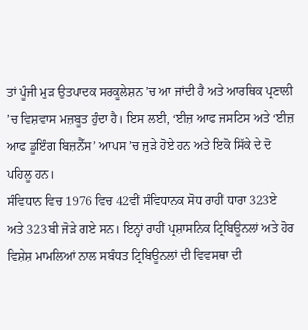ਤਾਂ ਪੂੰਜੀ ਮੁੜ ਉਤਪਾਦਕ ਸਰਕੂਲੇਸ਼ਨ ’ਚ ਆ ਜਾਂਦੀ ਹੈ ਅਤੇ ਆਰਥਿਕ ਪ੍ਰਣਾਲੀ ’ਚ ਵਿਸ਼ਵਾਸ ਮਜ਼ਬੂਤ ਹੁੰਦਾ ਹੈ। ਇਸ ਲਈ, ‘ਈਜ਼ ਆਫ ਜਸਟਿਸ ਅਤੇ ‘ਈਜ਼ ਆਫ ਡੂਇੰਗ ਬਿਜ਼ਨੈੱਸ’ ਆਪਸ ’ਚ ਜੁੜੇ ਹੋਏ ਹਨ ਅਤੇ ਇਕੋ ਸਿੱਕੇ ਦੇ ਦੋ ਪਹਿਲੂ ਹਨ।
ਸੰਵਿਧਾਨ ਵਿਚ 1976 ਵਿਚ 42ਵੀਂ ਸੰਵਿਧਾਨਕ ਸੋਧ ਰਾਹੀਂ ਧਾਰਾ 323ਏ ਅਤੇ 323ਬੀ ਜੋੜੇ ਗਏ ਸਨ। ਇਨ੍ਹਾਂ ਰਾਹੀਂ ਪ੍ਰਸ਼ਾਸਨਿਕ ਟ੍ਰਿਬਿਊਨਲਾਂ ਅਤੇ ਹੋਰ ਵਿਸ਼ੇਸ਼ ਮਾਮਲਿਆਂ ਨਾਲ ਸਬੰਧਤ ਟ੍ਰਿਬਿਊਨਲਾਂ ਦੀ ਵਿਵਸਥਾ ਦੀ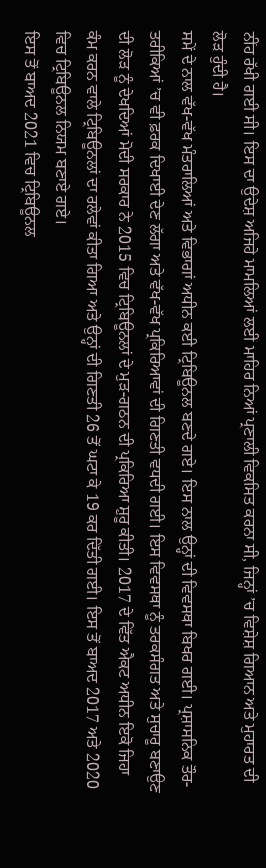ਨੀਂਹ ਰੱਖੀ ਗਈ ਸੀ। ਇਸ ਦਾ ਉਦੇਸ਼ ਅਜਿਹੇ ਮਾਮਲਿਆਂ ਲਈ ਮਾਹਿਰ ਨਿਆਂ ਪ੍ਰਣਾਲੀ ਵਿਕਸਿਤ ਕਰਨਾ ਸੀ, ਜਿਨ੍ਹਾਂ ’ਚ ਵਿਸ਼ੇਸ਼ ਗਿਆਨ ਅਤੇ ਮੁਹਾਰਤ ਦੀ ਲੋੜ ਹੁੰਦੀ ਹੈ।
ਸਮੇਂ ਦੇ ਨਾਲ ਵੱਖ-ਵੱਖ ਮੰਤਰਾਲਿਆਂ ਅਤੇ ਵਿਭਾਗਾਂ ਅਧੀਨ ਕਈ ਟ੍ਰਿਬਿਊਨਲ ਬਣਦੇ ਗਏ। ਇਸ ਨਾਲ ਉਨ੍ਹਾਂ ਦੀ ਵਿਵਸਥਾ ਬਿਖਰ ਗਈ। ਪ੍ਰਸ਼ਾਸਨਿਕ ਤੌਰ-ਤਰੀਕਿਆਂ ’ਚ ਵੀ ਫ਼ਰਕ ਦਿਖਾਈ ਦੇਣ ਲੱਗਾ ਅਤੇ ਵੱਖ-ਵੱਖ ਪ੍ਰਕਿਰਿਆਵਾਂ ਦੀ ਗਿਣਤੀ ਵਧਦੀ ਗਈ। ਇਸ ਵਿਵਸਥਾ ਨੂੰ ਤਰਕਸੰਗਤ ਅਤੇ ਸੁਚਾਰੂ ਬਣਾਉਣ ਦੀ ਲੋੜ ਨੂੰ ਦੇਖਦਿਆਂ ਮੋਦੀ ਸਰਕਾਰ ਨੇ 2015 ਵਿਚ ਟ੍ਰਿਬਿਊਨਲਾਂ ਦੇ ਮੁੜ-ਗਠਨ ਦੀ ਪ੍ਰਕਿਰਿਆ ਸ਼ੁਰੂ ਕੀਤੀ। 2017 ਦੇ ਵਿੱਤ ਐਕਟ ਅਧੀਨ ਇਕੋ ਜਿਹਾ ਕੰਮ ਕਰਨ ਵਾਲੇ ਟ੍ਰਿਬਿਊਨਲਾਂ ਦਾ ਰਲੇਵਾਂ ਕੀਤਾ ਗਿਆ ਅਤੇ ਉਨ੍ਹਾਂ ਦੀ ਗਿਣਤੀ 26 ਤੋਂ ਘਟਾ ਕੇ 19 ਕਰ ਦਿੱਤੀ ਗਈ। ਇਸ ਤੋਂ ਬਾਅਦ 2017 ਅਤੇ 2020 ਵਿਚ ਟ੍ਰਿਬਿਊਨਲ ਨਿਯਮ ਬਣਾਏ ਗਏ।
ਇਸ ਤੋਂ ਬਾਅਦ 2021 ਵਿਚ ਟ੍ਰਿਬਿਊਨਲ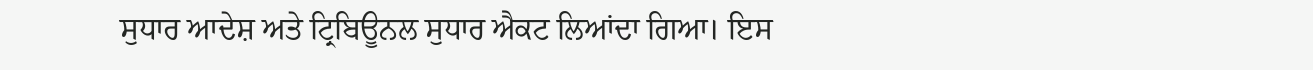ਸੁਧਾਰ ਆਦੇਸ਼ ਅਤੇ ਟ੍ਰਿਬਿਊਨਲ ਸੁਧਾਰ ਐਕਟ ਲਿਆਂਦਾ ਗਿਆ। ਇਸ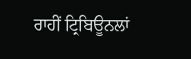ਰਾਹੀਂ ਟ੍ਰਿਬਿਊਨਲਾਂ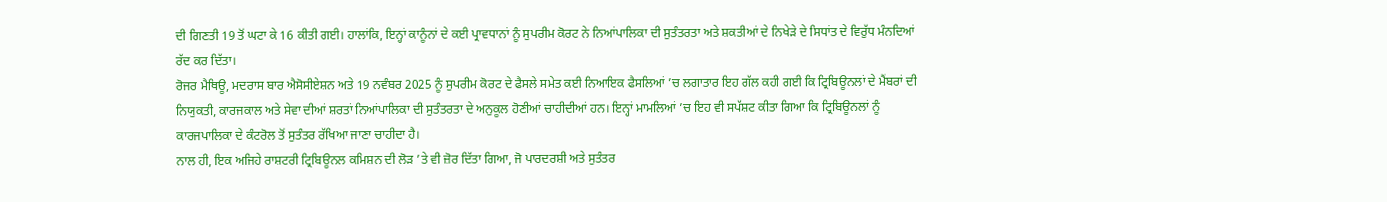ਦੀ ਗਿਣਤੀ 19 ਤੋਂ ਘਟਾ ਕੇ 16 ਕੀਤੀ ਗਈ। ਹਾਲਾਂਕਿ, ਇਨ੍ਹਾਂ ਕਾਨੂੰਨਾਂ ਦੇ ਕਈ ਪ੍ਰਾਵਧਾਨਾਂ ਨੂੰ ਸੁਪਰੀਮ ਕੋਰਟ ਨੇ ਨਿਆਂਪਾਲਿਕਾ ਦੀ ਸੁਤੰਤਰਤਾ ਅਤੇ ਸ਼ਕਤੀਆਂ ਦੇ ਨਿਖੇੜੇ ਦੇ ਸਿਧਾਂਤ ਦੇ ਵਿਰੁੱਧ ਮੰਨਦਿਆਂ ਰੱਦ ਕਰ ਦਿੱਤਾ।
ਰੋਜਰ ਮੈਥਿਊ, ਮਦਰਾਸ ਬਾਰ ਐਸੋਸੀਏਸ਼ਨ ਅਤੇ 19 ਨਵੰਬਰ 2025 ਨੂੰ ਸੁਪਰੀਮ ਕੋਰਟ ਦੇ ਫੈਸਲੇ ਸਮੇਤ ਕਈ ਨਿਆਇਕ ਫੈਸਲਿਆਂ ’ਚ ਲਗਾਤਾਰ ਇਹ ਗੱਲ ਕਹੀ ਗਈ ਕਿ ਟ੍ਰਿਬਿਊਨਲਾਂ ਦੇ ਮੈਂਬਰਾਂ ਦੀ ਨਿਯੁਕਤੀ, ਕਾਰਜਕਾਲ ਅਤੇ ਸੇਵਾ ਦੀਆਂ ਸ਼ਰਤਾਂ ਨਿਆਂਪਾਲਿਕਾ ਦੀ ਸੁਤੰਤਰਤਾ ਦੇ ਅਨੁਕੂਲ ਹੋਣੀਆਂ ਚਾਹੀਦੀਆਂ ਹਨ। ਇਨ੍ਹਾਂ ਮਾਮਲਿਆਂ ’ਚ ਇਹ ਵੀ ਸਪੱਸ਼ਟ ਕੀਤਾ ਗਿਆ ਕਿ ਟ੍ਰਿਬਿਊਨਲਾਂ ਨੂੰ ਕਾਰਜਪਾਲਿਕਾ ਦੇ ਕੰਟਰੋਲ ਤੋਂ ਸੁਤੰਤਰ ਰੱਖਿਆ ਜਾਣਾ ਚਾਹੀਦਾ ਹੈ।
ਨਾਲ ਹੀ, ਇਕ ਅਜਿਹੇ ਰਾਸ਼ਟਰੀ ਟ੍ਰਿਬਿਊਨਲ ਕਮਿਸ਼ਨ ਦੀ ਲੋੜ ’ਤੇ ਵੀ ਜ਼ੋਰ ਦਿੱਤਾ ਗਿਆ, ਜੋ ਪਾਰਦਰਸ਼ੀ ਅਤੇ ਸੁਤੰਤਰ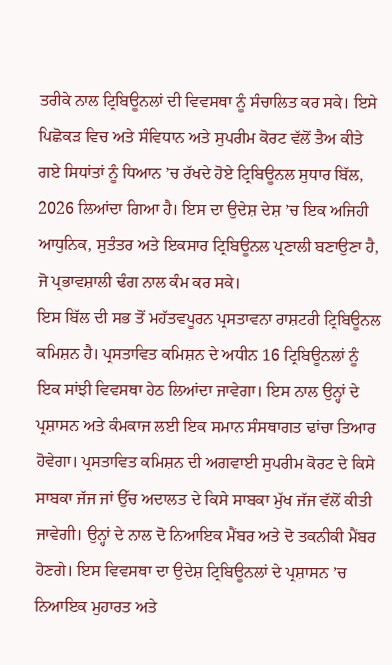ਤਰੀਕੇ ਨਾਲ ਟ੍ਰਿਬਿਊਨਲਾਂ ਦੀ ਵਿਵਸਥਾ ਨੂੰ ਸੰਚਾਲਿਤ ਕਰ ਸਕੇ। ਇਸੇ ਪਿਛੋਕੜ ਵਿਚ ਅਤੇ ਸੰਵਿਧਾਨ ਅਤੇ ਸੁਪਰੀਮ ਕੋਰਟ ਵੱਲੋਂ ਤੈਅ ਕੀਤੇ ਗਏ ਸਿਧਾਂਤਾਂ ਨੂੰ ਧਿਆਨ ’ਚ ਰੱਖਦੇ ਹੋਏ ਟ੍ਰਿਬਿਊਨਲ ਸੁਧਾਰ ਬਿੱਲ, 2026 ਲਿਆਂਦਾ ਗਿਆ ਹੈ। ਇਸ ਦਾ ਉਦੇਸ਼ ਦੇਸ਼ ’ਚ ਇਕ ਅਜਿਹੀ ਆਧੁਨਿਕ, ਸੁਤੰਤਰ ਅਤੇ ਇਕਸਾਰ ਟ੍ਰਿਬਿਊਨਲ ਪ੍ਰਣਾਲੀ ਬਣਾਉਣਾ ਹੈ, ਜੋ ਪ੍ਰਭਾਵਸ਼ਾਲੀ ਢੰਗ ਨਾਲ ਕੰਮ ਕਰ ਸਕੇ।
ਇਸ ਬਿੱਲ ਦੀ ਸਭ ਤੋਂ ਮਹੱਤਵਪੂਰਨ ਪ੍ਰਸਤਾਵਨਾ ਰਾਸ਼ਟਰੀ ਟ੍ਰਿਬਿਊਨਲ ਕਮਿਸ਼ਨ ਹੈ। ਪ੍ਰਸਤਾਵਿਤ ਕਮਿਸ਼ਨ ਦੇ ਅਧੀਨ 16 ਟ੍ਰਿਬਿਊਨਲਾਂ ਨੂੰ ਇਕ ਸਾਂਝੀ ਵਿਵਸਥਾ ਹੇਠ ਲਿਆਂਦਾ ਜਾਵੇਗਾ। ਇਸ ਨਾਲ ਉਨ੍ਹਾਂ ਦੇ ਪ੍ਰਸ਼ਾਸਨ ਅਤੇ ਕੰਮਕਾਜ ਲਈ ਇਕ ਸਮਾਨ ਸੰਸਥਾਗਤ ਢਾਂਚਾ ਤਿਆਰ ਹੋਵੇਗਾ। ਪ੍ਰਸਤਾਵਿਤ ਕਮਿਸ਼ਨ ਦੀ ਅਗਵਾਈ ਸੁਪਰੀਮ ਕੋਰਟ ਦੇ ਕਿਸੇ ਸਾਬਕਾ ਜੱਜ ਜਾਂ ਉੱਚ ਅਦਾਲਤ ਦੇ ਕਿਸੇ ਸਾਬਕਾ ਮੁੱਖ ਜੱਜ ਵੱਲੋਂ ਕੀਤੀ ਜਾਵੇਗੀ। ਉਨ੍ਹਾਂ ਦੇ ਨਾਲ ਦੋ ਨਿਆਇਕ ਮੈਂਬਰ ਅਤੇ ਦੋ ਤਕਨੀਕੀ ਮੈਂਬਰ ਹੋਣਗੇ। ਇਸ ਵਿਵਸਥਾ ਦਾ ਉਦੇਸ਼ ਟ੍ਰਿਬਿਊਨਲਾਂ ਦੇ ਪ੍ਰਸ਼ਾਸਨ ’ਚ ਨਿਆਇਕ ਮੁਹਾਰਤ ਅਤੇ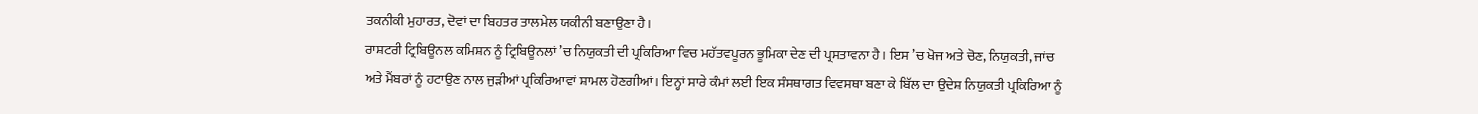ਤਕਨੀਕੀ ਮੁਹਾਰਤ, ਦੋਵਾਂ ਦਾ ਬਿਹਤਰ ਤਾਲਮੇਲ ਯਕੀਨੀ ਬਣਾਉਣਾ ਹੈ।
ਰਾਸ਼ਟਰੀ ਟ੍ਰਿਬਿਊਨਲ ਕਮਿਸ਼ਨ ਨੂੰ ਟ੍ਰਿਬਿਊਨਲਾਂ ’ਚ ਨਿਯੁਕਤੀ ਦੀ ਪ੍ਰਕਿਰਿਆ ਵਿਚ ਮਹੱਤਵਪੂਰਨ ਭੂਮਿਕਾ ਦੇਣ ਦੀ ਪ੍ਰਸਤਾਵਨਾ ਹੈ। ਇਸ ’ਚ ਖੋਜ ਅਤੇ ਚੋਣ, ਨਿਯੁਕਤੀ, ਜਾਂਚ ਅਤੇ ਮੈਂਬਰਾਂ ਨੂੰ ਹਟਾਉਣ ਨਾਲ ਜੁੜੀਆਂ ਪ੍ਰਕਿਰਿਆਵਾਂ ਸ਼ਾਮਲ ਹੋਣਗੀਆਂ। ਇਨ੍ਹਾਂ ਸਾਰੇ ਕੰਮਾਂ ਲਈ ਇਕ ਸੰਸਥਾਗਤ ਵਿਵਸਥਾ ਬਣਾ ਕੇ ਬਿੱਲ ਦਾ ਉਦੇਸ਼ ਨਿਯੁਕਤੀ ਪ੍ਰਕਿਰਿਆ ਨੂੰ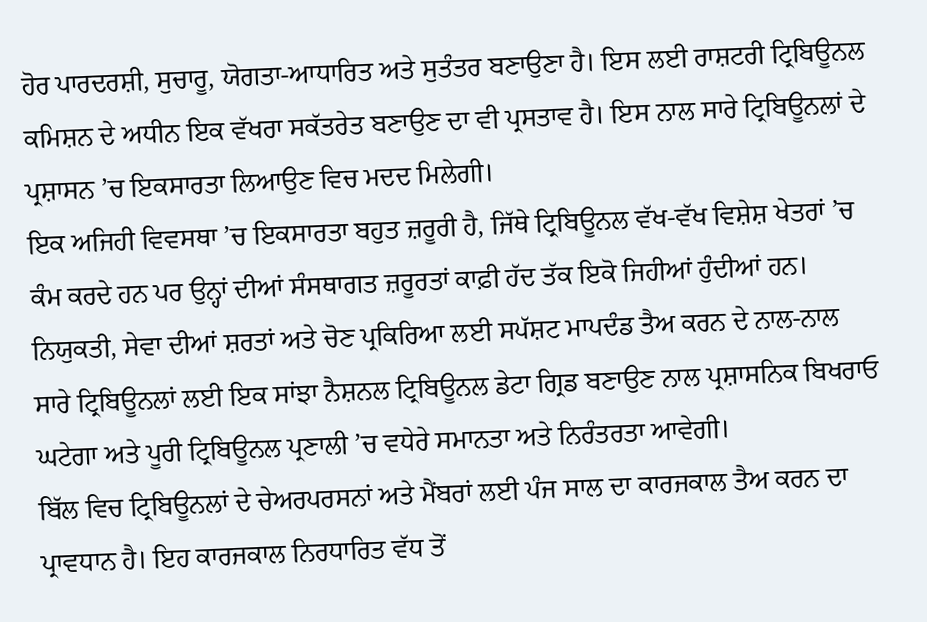ਹੋਰ ਪਾਰਦਰਸ਼ੀ, ਸੁਚਾਰੂ, ਯੋਗਤਾ-ਆਧਾਰਿਤ ਅਤੇ ਸੁਤੰਤਰ ਬਣਾਉਣਾ ਹੈ। ਇਸ ਲਈ ਰਾਸ਼ਟਰੀ ਟ੍ਰਿਬਿਊਨਲ ਕਮਿਸ਼ਨ ਦੇ ਅਧੀਨ ਇਕ ਵੱਖਰਾ ਸਕੱਤਰੇਤ ਬਣਾਉਣ ਦਾ ਵੀ ਪ੍ਰਸਤਾਵ ਹੈ। ਇਸ ਨਾਲ ਸਾਰੇ ਟ੍ਰਿਬਿਊਨਲਾਂ ਦੇ ਪ੍ਰਸ਼ਾਸਨ ’ਚ ਇਕਸਾਰਤਾ ਲਿਆਉਣ ਵਿਚ ਮਦਦ ਮਿਲੇਗੀ।
ਇਕ ਅਜਿਹੀ ਵਿਵਸਥਾ ’ਚ ਇਕਸਾਰਤਾ ਬਹੁਤ ਜ਼ਰੂਰੀ ਹੈ, ਜਿੱਥੇ ਟ੍ਰਿਬਿਊਨਲ ਵੱਖ-ਵੱਖ ਵਿਸ਼ੇਸ਼ ਖੇਤਰਾਂ ’ਚ ਕੰਮ ਕਰਦੇ ਹਨ ਪਰ ਉਨ੍ਹਾਂ ਦੀਆਂ ਸੰਸਥਾਗਤ ਜ਼ਰੂਰਤਾਂ ਕਾਫ਼ੀ ਹੱਦ ਤੱਕ ਇਕੋ ਜਿਹੀਆਂ ਹੁੰਦੀਆਂ ਹਨ। ਨਿਯੁਕਤੀ, ਸੇਵਾ ਦੀਆਂ ਸ਼ਰਤਾਂ ਅਤੇ ਚੋਣ ਪ੍ਰਕਿਰਿਆ ਲਈ ਸਪੱਸ਼ਟ ਮਾਪਦੰਡ ਤੈਅ ਕਰਨ ਦੇ ਨਾਲ-ਨਾਲ ਸਾਰੇ ਟ੍ਰਿਬਿਊਨਲਾਂ ਲਈ ਇਕ ਸਾਂਝਾ ਨੈਸ਼ਨਲ ਟ੍ਰਿਬਿਊਨਲ ਡੇਟਾ ਗ੍ਰਿਡ ਬਣਾਉਣ ਨਾਲ ਪ੍ਰਸ਼ਾਸਨਿਕ ਬਿਖਰਾਓ ਘਟੇਗਾ ਅਤੇ ਪੂਰੀ ਟ੍ਰਿਬਿਊਨਲ ਪ੍ਰਣਾਲੀ ’ਚ ਵਧੇਰੇ ਸਮਾਨਤਾ ਅਤੇ ਨਿਰੰਤਰਤਾ ਆਵੇਗੀ।
ਬਿੱਲ ਵਿਚ ਟ੍ਰਿਬਿਊਨਲਾਂ ਦੇ ਚੇਅਰਪਰਸਨਾਂ ਅਤੇ ਮੈਂਬਰਾਂ ਲਈ ਪੰਜ ਸਾਲ ਦਾ ਕਾਰਜਕਾਲ ਤੈਅ ਕਰਨ ਦਾ ਪ੍ਰਾਵਧਾਨ ਹੈ। ਇਹ ਕਾਰਜਕਾਲ ਨਿਰਧਾਰਿਤ ਵੱਧ ਤੋਂ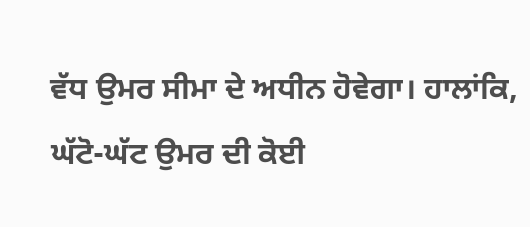ਵੱਧ ਉਮਰ ਸੀਮਾ ਦੇ ਅਧੀਨ ਹੋਵੇਗਾ। ਹਾਲਾਂਕਿ, ਘੱਟੋ-ਘੱਟ ਉਮਰ ਦੀ ਕੋਈ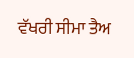ਵੱਖਰੀ ਸੀਮਾ ਤੈਅ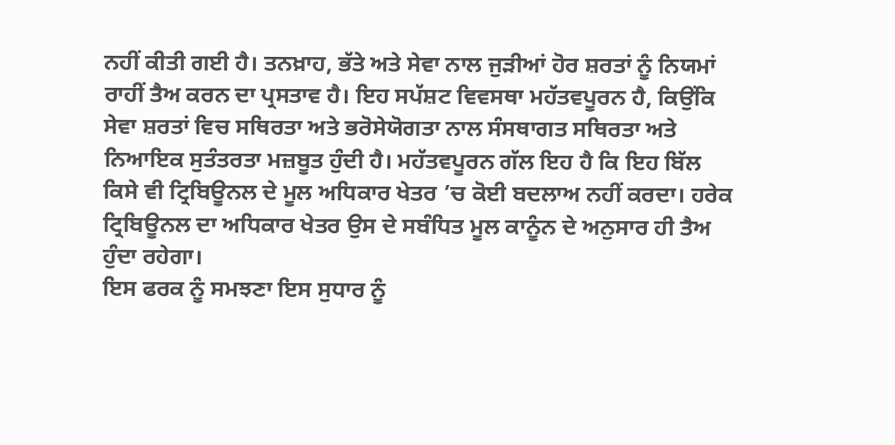ਨਹੀਂ ਕੀਤੀ ਗਈ ਹੈ। ਤਨਖ਼ਾਹ, ਭੱਤੇ ਅਤੇ ਸੇਵਾ ਨਾਲ ਜੁੜੀਆਂ ਹੋਰ ਸ਼ਰਤਾਂ ਨੂੰ ਨਿਯਮਾਂ ਰਾਹੀਂ ਤੈਅ ਕਰਨ ਦਾ ਪ੍ਰਸਤਾਵ ਹੈ। ਇਹ ਸਪੱਸ਼ਟ ਵਿਵਸਥਾ ਮਹੱਤਵਪੂਰਨ ਹੈ, ਕਿਉਂਕਿ ਸੇਵਾ ਸ਼ਰਤਾਂ ਵਿਚ ਸਥਿਰਤਾ ਅਤੇ ਭਰੋਸੇਯੋਗਤਾ ਨਾਲ ਸੰਸਥਾਗਤ ਸਥਿਰਤਾ ਅਤੇ ਨਿਆਇਕ ਸੁਤੰਤਰਤਾ ਮਜ਼ਬੂਤ ਹੁੰਦੀ ਹੈ। ਮਹੱਤਵਪੂਰਨ ਗੱਲ ਇਹ ਹੈ ਕਿ ਇਹ ਬਿੱਲ ਕਿਸੇ ਵੀ ਟ੍ਰਿਬਿਊਨਲ ਦੇ ਮੂਲ ਅਧਿਕਾਰ ਖੇਤਰ ’ਚ ਕੋਈ ਬਦਲਾਅ ਨਹੀਂ ਕਰਦਾ। ਹਰੇਕ ਟ੍ਰਿਬਿਊਨਲ ਦਾ ਅਧਿਕਾਰ ਖੇਤਰ ਉਸ ਦੇ ਸਬੰਧਿਤ ਮੂਲ ਕਾਨੂੰਨ ਦੇ ਅਨੁਸਾਰ ਹੀ ਤੈਅ ਹੁੰਦਾ ਰਹੇਗਾ।
ਇਸ ਫਰਕ ਨੂੰ ਸਮਝਣਾ ਇਸ ਸੁਧਾਰ ਨੂੰ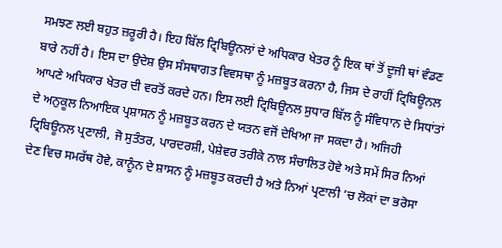ਸਮਝਣ ਲਈ ਬਹੁਤ ਜ਼ਰੂਰੀ ਹੈ। ਇਹ ਬਿੱਲ ਟ੍ਰਿਬਿਊਨਲਾਂ ਦੇ ਅਧਿਕਾਰ ਖੇਤਰ ਨੂੰ ਇਕ ਥਾਂ ਤੋਂ ਦੂਜੀ ਥਾਂ ਵੰਡਣ ਬਾਰੇ ਨਹੀਂ ਹੈ। ਇਸ ਦਾ ਉਦੇਸ਼ ਉਸ ਸੰਸਥਾਗਤ ਵਿਵਸਥਾ ਨੂੰ ਮਜ਼ਬੂਤ ਕਰਨਾ ਹੈ, ਜਿਸ ਦੇ ਰਾਹੀਂ ਟ੍ਰਿਬਿਊਨਲ ਆਪਣੇ ਅਧਿਕਾਰ ਖੇਤਰ ਦੀ ਵਰਤੋਂ ਕਰਦੇ ਹਨ। ਇਸ ਲਈ ਟ੍ਰਿਬਿਊਨਲ ਸੁਧਾਰ ਬਿੱਲ ਨੂੰ ਸੰਵਿਧਾਨ ਦੇ ਸਿਧਾਂਤਾਂ ਦੇ ਅਨੁਕੂਲ ਨਿਆਇਕ ਪ੍ਰਸ਼ਾਸਨ ਨੂੰ ਮਜ਼ਬੂਤ ਕਰਨ ਦੇ ਯਤਨ ਵਜੋਂ ਦੇਖਿਆ ਜਾ ਸਕਦਾ ਹੈ। ਅਜਿਹੀ ਟ੍ਰਿਬਿਊਨਲ ਪ੍ਰਣਾਲੀ, ਜੋ ਸੁਤੰਤਰ, ਪਾਰਦਰਸ਼ੀ, ਪੇਸ਼ੇਵਰ ਤਰੀਕੇ ਨਾਲ ਸੰਚਾਲਿਤ ਹੋਵੇ ਅਤੇ ਸਮੇਂ ਸਿਰ ਨਿਆਂ ਦੇਣ ਵਿਚ ਸਮਰੱਥ ਹੋਵੇ, ਕਾਨੂੰਨ ਦੇ ਸ਼ਾਸਨ ਨੂੰ ਮਜ਼ਬੂਤ ਕਰਦੀ ਹੈ ਅਤੇ ਨਿਆਂ ਪ੍ਰਣਾਲੀ ’ਚ ਲੋਕਾਂ ਦਾ ਭਰੋਸਾ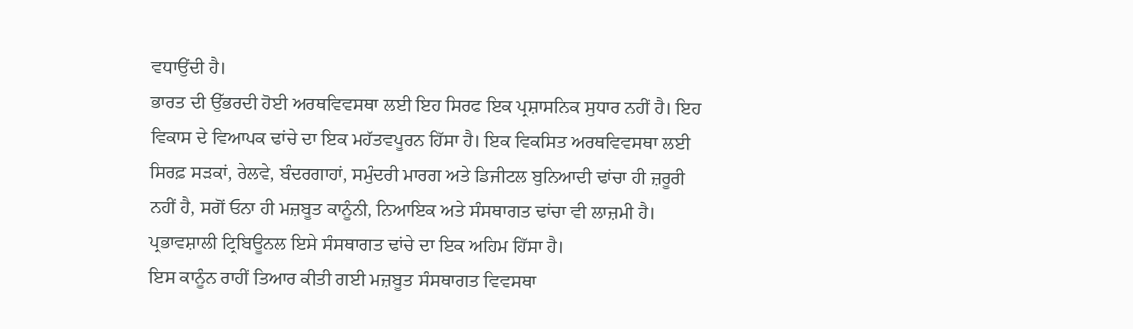ਵਧਾਉਂਦੀ ਹੈ।
ਭਾਰਤ ਦੀ ਉੱਭਰਦੀ ਹੋਈ ਅਰਥਵਿਵਸਥਾ ਲਈ ਇਹ ਸਿਰਫ ਇਕ ਪ੍ਰਸ਼ਾਸਨਿਕ ਸੁਧਾਰ ਨਹੀਂ ਹੈ। ਇਹ ਵਿਕਾਸ ਦੇ ਵਿਆਪਕ ਢਾਂਚੇ ਦਾ ਇਕ ਮਹੱਤਵਪੂਰਨ ਹਿੱਸਾ ਹੈ। ਇਕ ਵਿਕਸਿਤ ਅਰਥਵਿਵਸਥਾ ਲਈ ਸਿਰਫ਼ ਸੜਕਾਂ, ਰੇਲਵੇ, ਬੰਦਰਗਾਹਾਂ, ਸਮੁੰਦਰੀ ਮਾਰਗ ਅਤੇ ਡਿਜੀਟਲ ਬੁਨਿਆਦੀ ਢਾਂਚਾ ਹੀ ਜ਼ਰੂਰੀ ਨਹੀਂ ਹੈ, ਸਗੋਂ ਓਨਾ ਹੀ ਮਜ਼ਬੂਤ ਕਾਨੂੰਨੀ, ਨਿਆਇਕ ਅਤੇ ਸੰਸਥਾਗਤ ਢਾਂਚਾ ਵੀ ਲਾਜ਼ਮੀ ਹੈ। ਪ੍ਰਭਾਵਸ਼ਾਲੀ ਟ੍ਰਿਬਿਊਨਲ ਇਸੇ ਸੰਸਥਾਗਤ ਢਾਂਚੇ ਦਾ ਇਕ ਅਹਿਮ ਹਿੱਸਾ ਹੈ।
ਇਸ ਕਾਨੂੰਨ ਰਾਹੀਂ ਤਿਆਰ ਕੀਤੀ ਗਈ ਮਜ਼ਬੂਤ ਸੰਸਥਾਗਤ ਵਿਵਸਥਾ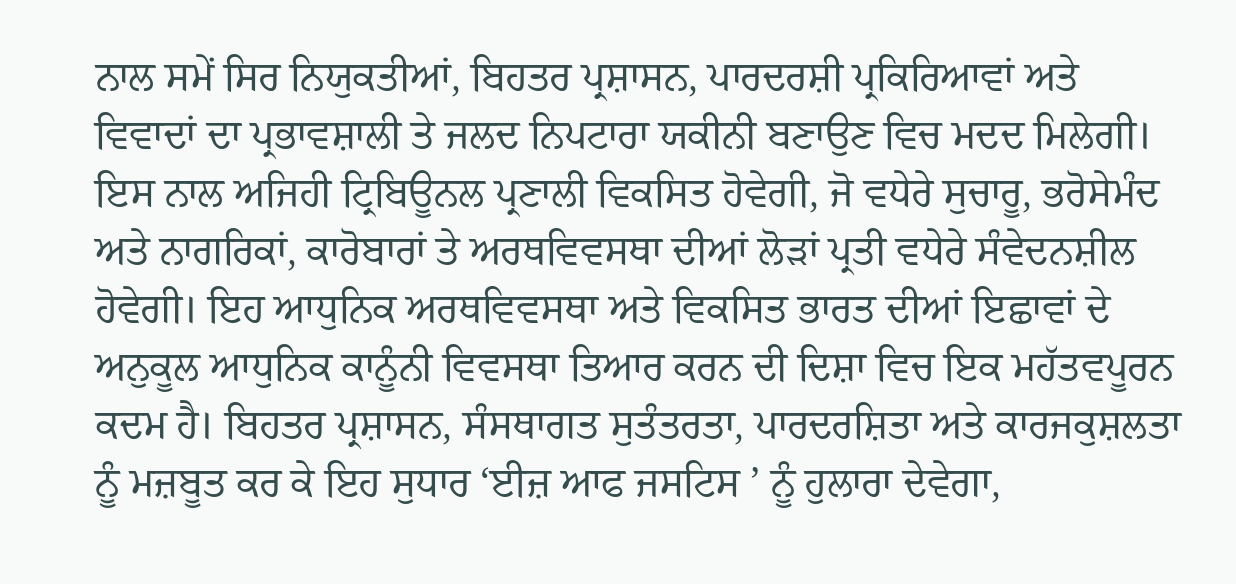ਨਾਲ ਸਮੇਂ ਸਿਰ ਨਿਯੁਕਤੀਆਂ, ਬਿਹਤਰ ਪ੍ਰਸ਼ਾਸਨ, ਪਾਰਦਰਸ਼ੀ ਪ੍ਰਕਿਰਿਆਵਾਂ ਅਤੇ ਵਿਵਾਦਾਂ ਦਾ ਪ੍ਰਭਾਵਸ਼ਾਲੀ ਤੇ ਜਲਦ ਨਿਪਟਾਰਾ ਯਕੀਨੀ ਬਣਾਉਣ ਵਿਚ ਮਦਦ ਮਿਲੇਗੀ। ਇਸ ਨਾਲ ਅਜਿਹੀ ਟ੍ਰਿਬਿਊਨਲ ਪ੍ਰਣਾਲੀ ਵਿਕਸਿਤ ਹੋਵੇਗੀ, ਜੋ ਵਧੇਰੇ ਸੁਚਾਰੂ, ਭਰੋਸੇਮੰਦ ਅਤੇ ਨਾਗਰਿਕਾਂ, ਕਾਰੋਬਾਰਾਂ ਤੇ ਅਰਥਵਿਵਸਥਾ ਦੀਆਂ ਲੋੜਾਂ ਪ੍ਰਤੀ ਵਧੇਰੇ ਸੰਵੇਦਨਸ਼ੀਲ ਹੋਵੇਗੀ। ਇਹ ਆਧੁਨਿਕ ਅਰਥਵਿਵਸਥਾ ਅਤੇ ਵਿਕਸਿਤ ਭਾਰਤ ਦੀਆਂ ਇਛਾਵਾਂ ਦੇ ਅਨੁਕੂਲ ਆਧੁਨਿਕ ਕਾਨੂੰਨੀ ਵਿਵਸਥਾ ਤਿਆਰ ਕਰਨ ਦੀ ਦਿਸ਼ਾ ਵਿਚ ਇਕ ਮਹੱਤਵਪੂਰਨ ਕਦਮ ਹੈ। ਬਿਹਤਰ ਪ੍ਰਸ਼ਾਸਨ, ਸੰਸਥਾਗਤ ਸੁਤੰਤਰਤਾ, ਪਾਰਦਰਸ਼ਿਤਾ ਅਤੇ ਕਾਰਜਕੁਸ਼ਲਤਾ ਨੂੰ ਮਜ਼ਬੂਤ ਕਰ ਕੇ ਇਹ ਸੁਧਾਰ ‘ਈਜ਼ ਆਫ ਜਸਟਿਸ ’ ਨੂੰ ਹੁਲਾਰਾ ਦੇਵੇਗਾ,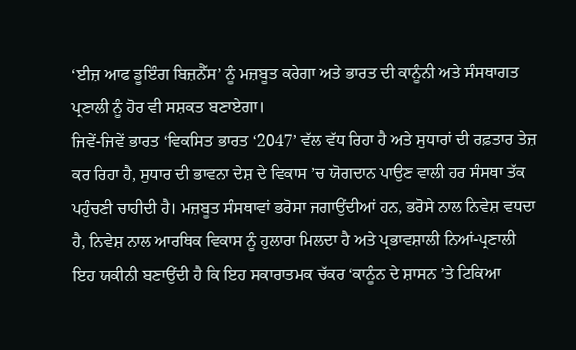‘ਈਜ਼ ਆਫ ਡੂਇੰਗ ਬਿਜ਼ਨੈੱਸ’ ਨੂੰ ਮਜ਼ਬੂਤ ਕਰੇਗਾ ਅਤੇ ਭਾਰਤ ਦੀ ਕਾਨੂੰਨੀ ਅਤੇ ਸੰਸਥਾਗਤ ਪ੍ਰਣਾਲੀ ਨੂੰ ਹੋਰ ਵੀ ਸਸ਼ਕਤ ਬਣਾਏਗਾ।
ਜਿਵੇਂ-ਜਿਵੇਂ ਭਾਰਤ ‘ਵਿਕਸਿਤ ਭਾਰਤ ‘2047’ ਵੱਲ ਵੱਧ ਰਿਹਾ ਹੈ ਅਤੇ ਸੁਧਾਰਾਂ ਦੀ ਰਫ਼ਤਾਰ ਤੇਜ਼ ਕਰ ਰਿਹਾ ਹੈ, ਸੁਧਾਰ ਦੀ ਭਾਵਨਾ ਦੇਸ਼ ਦੇ ਵਿਕਾਸ ’ਚ ਯੋਗਦਾਨ ਪਾਉਣ ਵਾਲੀ ਹਰ ਸੰਸਥਾ ਤੱਕ ਪਹੁੰਚਣੀ ਚਾਹੀਦੀ ਹੈ। ਮਜ਼ਬੂਤ ਸੰਸਥਾਵਾਂ ਭਰੋਸਾ ਜਗਾਉਂਦੀਆਂ ਹਨ, ਭਰੋਸੇ ਨਾਲ ਨਿਵੇਸ਼ ਵਧਦਾ ਹੈ, ਨਿਵੇਸ਼ ਨਾਲ ਆਰਥਿਕ ਵਿਕਾਸ ਨੂੰ ਹੁਲਾਰਾ ਮਿਲਦਾ ਹੈ ਅਤੇ ਪ੍ਰਭਾਵਸ਼ਾਲੀ ਨਿਆਂ-ਪ੍ਰਣਾਲੀ ਇਹ ਯਕੀਨੀ ਬਣਾਉਂਦੀ ਹੈ ਕਿ ਇਹ ਸਕਾਰਾਤਮਕ ਚੱਕਰ ‘ਕਾਨੂੰਨ ਦੇ ਸ਼ਾਸਨ ’ਤੇ ਟਿਕਿਆ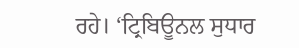ਰਹੇ। ‘ਟ੍ਰਿਬਿਊਨਲ ਸੁਧਾਰ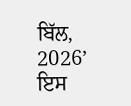ਬਿੱਲ, 2026’ ਇਸ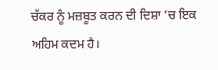ਚੱਕਰ ਨੂੰ ਮਜ਼ਬੂਤ ਕਰਨ ਦੀ ਦਿਸ਼ਾ ’ਚ ਇਕ ਅਹਿਮ ਕਦਮ ਹੈ।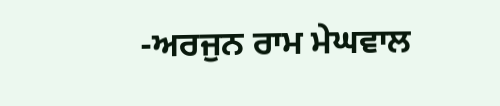-ਅਰਜੁਨ ਰਾਮ ਮੇਘਵਾਲ